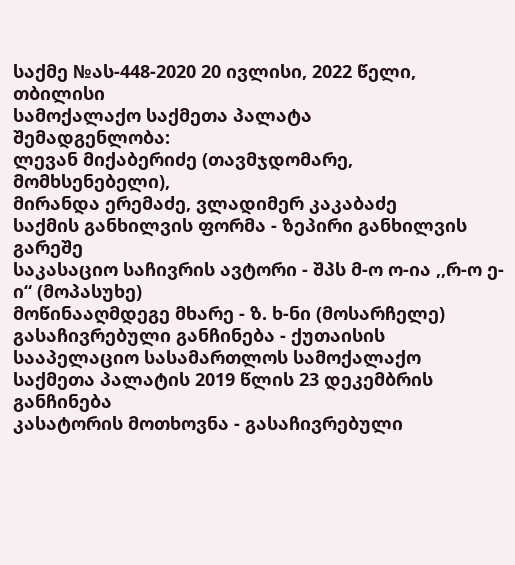საქმე №ას-448-2020 20 ივლისი, 2022 წელი,
თბილისი
სამოქალაქო საქმეთა პალატა
შემადგენლობა:
ლევან მიქაბერიძე (თავმჯდომარე, მომხსენებელი),
მირანდა ერემაძე, ვლადიმერ კაკაბაძე
საქმის განხილვის ფორმა - ზეპირი განხილვის გარეშე
საკასაციო საჩივრის ავტორი - შპს მ-ო ო-ია ,,რ-ო ე-ი“ (მოპასუხე)
მოწინააღმდეგე მხარე - ზ. ხ-ნი (მოსარჩელე)
გასაჩივრებული განჩინება - ქუთაისის სააპელაციო სასამართლოს სამოქალაქო საქმეთა პალატის 2019 წლის 23 დეკემბრის განჩინება
კასატორის მოთხოვნა - გასაჩივრებული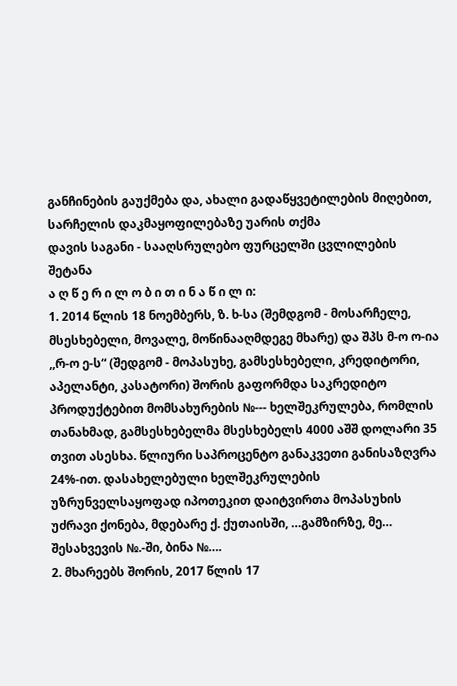განჩინების გაუქმება და, ახალი გადაწყვეტილების მიღებით, სარჩელის დაკმაყოფილებაზე უარის თქმა
დავის საგანი - სააღსრულებო ფურცელში ცვლილების შეტანა
ა ღ წ ე რ ი ლ ო ბ ი თ ი ნ ა წ ი ლ ი:
1. 2014 წლის 18 ნოემბერს, ზ. ხ-სა (შემდგომ - მოსარჩელე, მსესხებელი, მოვალე, მოწინააღმდეგე მხარე) და შპს მ-ო ო-ია ,,რ-ო ე-ს“ (შედგომ - მოპასუხე, გამსესხებელი, კრედიტორი, აპელანტი, კასატორი) შორის გაფორმდა საკრედიტო პროდუქტებით მომსახურების №--- ხელშეკრულება, რომლის თანახმად, გამსესხებელმა მსესხებელს 4000 აშშ დოლარი 35 თვით ასესხა. წლიური საპროცენტო განაკვეთი განისაზღვრა 24%-ით. დასახელებული ხელშეკრულების უზრუნველსაყოფად იპოთეკით დაიტვირთა მოპასუხის უძრავი ქონება, მდებარე ქ. ქუთაისში, …გამზირზე, მე… შესახვევის №.-ში, ბინა №….
2. მხარეებს შორის, 2017 წლის 17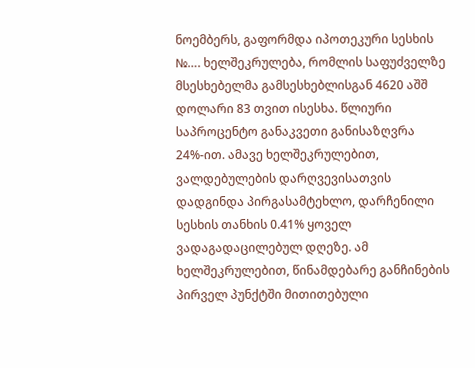ნოემბერს, გაფორმდა იპოთეკური სესხის №…. ხელშეკრულება, რომლის საფუძველზე მსესხებელმა გამსესხებლისგან 4620 აშშ დოლარი 83 თვით ისესხა. წლიური საპროცენტო განაკვეთი განისაზღვრა 24%-ით. ამავე ხელშეკრულებით, ვალდებულების დარღვევისათვის დადგინდა პირგასამტეხლო, დარჩენილი სესხის თანხის 0.41% ყოველ ვადაგადაცილებულ დღეზე. ამ ხელშეკრულებით, წინამდებარე განჩინების პირველ პუნქტში მითითებული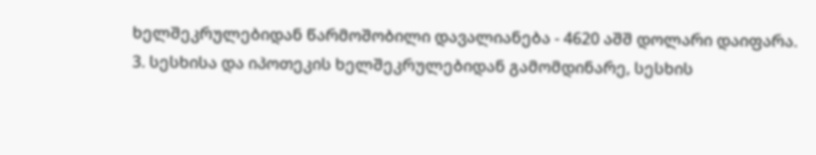ხელშეკრულებიდან წარმოშობილი დავალიანება - 4620 აშშ დოლარი დაიფარა.
3. სესხისა და იპოთეკის ხელშეკრულებიდან გამომდინარე, სესხის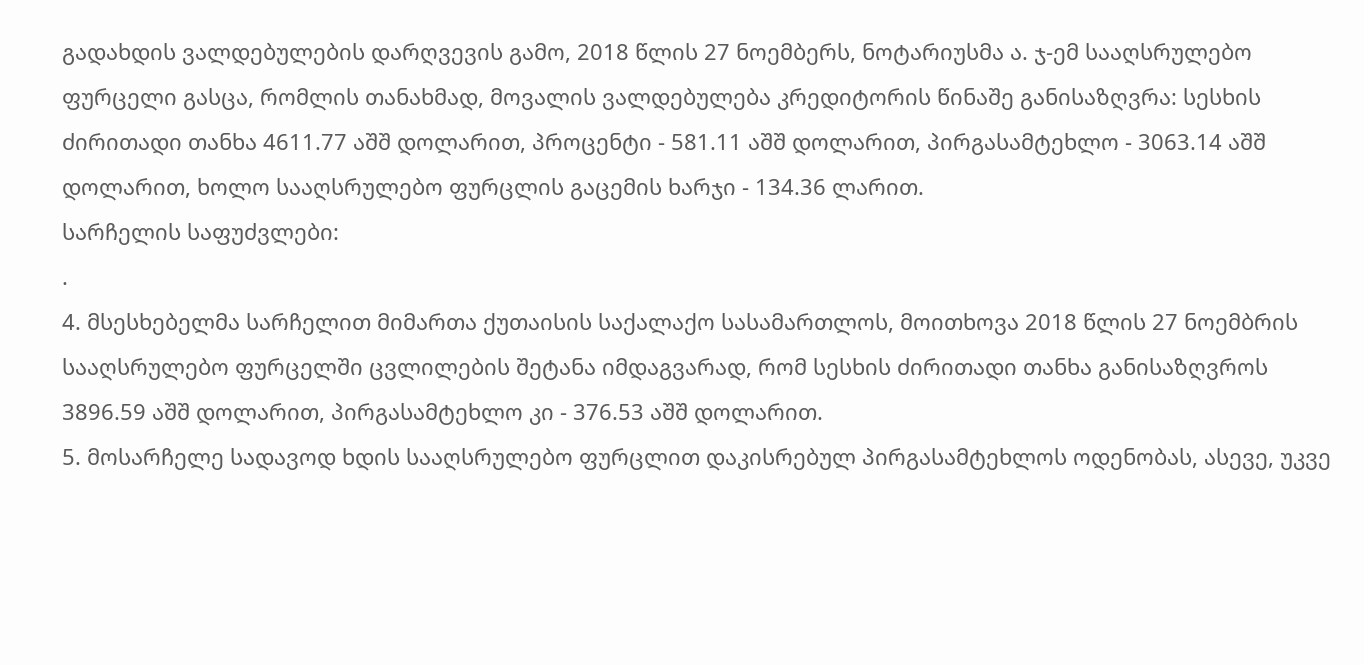გადახდის ვალდებულების დარღვევის გამო, 2018 წლის 27 ნოემბერს, ნოტარიუსმა ა. ჯ-ემ სააღსრულებო ფურცელი გასცა, რომლის თანახმად, მოვალის ვალდებულება კრედიტორის წინაშე განისაზღვრა: სესხის ძირითადი თანხა 4611.77 აშშ დოლარით, პროცენტი - 581.11 აშშ დოლარით, პირგასამტეხლო - 3063.14 აშშ დოლარით, ხოლო სააღსრულებო ფურცლის გაცემის ხარჯი - 134.36 ლარით.
სარჩელის საფუძვლები:
.
4. მსესხებელმა სარჩელით მიმართა ქუთაისის საქალაქო სასამართლოს, მოითხოვა 2018 წლის 27 ნოემბრის სააღსრულებო ფურცელში ცვლილების შეტანა იმდაგვარად, რომ სესხის ძირითადი თანხა განისაზღვროს 3896.59 აშშ დოლარით, პირგასამტეხლო კი - 376.53 აშშ დოლარით.
5. მოსარჩელე სადავოდ ხდის სააღსრულებო ფურცლით დაკისრებულ პირგასამტეხლოს ოდენობას, ასევე, უკვე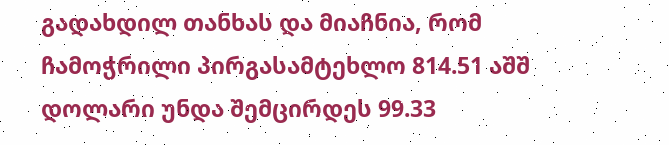გადახდილ თანხას და მიაჩნია, რომ ჩამოჭრილი პირგასამტეხლო 814.51 აშშ დოლარი უნდა შემცირდეს 99.33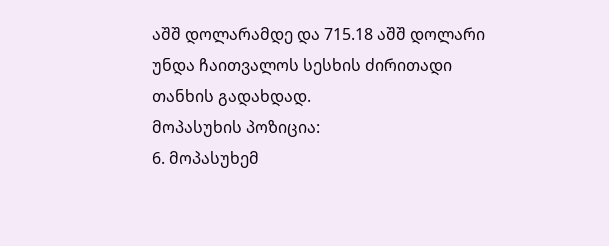აშშ დოლარამდე და 715.18 აშშ დოლარი უნდა ჩაითვალოს სესხის ძირითადი თანხის გადახდად.
მოპასუხის პოზიცია:
6. მოპასუხემ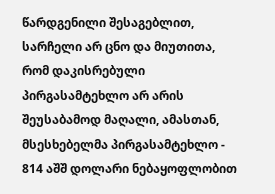წარდგენილი შესაგებლით, სარჩელი არ ცნო და მიუთითა, რომ დაკისრებული პირგასამტეხლო არ არის შეუსაბამოდ მაღალი, ამასთან, მსესხებელმა პირგასამტეხლო - 814 აშშ დოლარი ნებაყოფლობით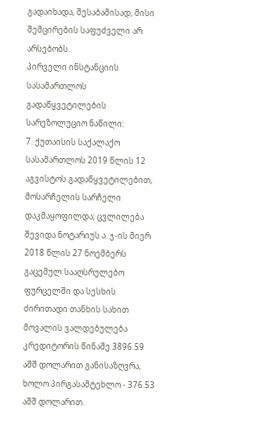გადაიხადა, შესაბამისად, მისი შემცირების საფუძველი არ არსებობს.
პირველი ინსტანციის სასამართლოს გადაწყვეტილების სარეზოლუციო ნაწილი:
7. ქუთაისის საქალაქო სასამართლოს 2019 წლის 12 აგვისტოს გადაწყვეტილებით, მოსარჩელის სარჩელი დაკმაყოფილდა; ცვლილება შევიდა ნოტარიუს ა. ჯ-ის მიერ 2018 წლის 27 ნოემბერს გაცემულ სააღსრულებო ფურცელში და სესხის ძირითადი თანხის სახით მოვალის ვალდებულება კრედიტორის წინაშე 3896.59 აშშ დოლარით განისაზღვრა, ხოლო პირგასამტეხლო - 376.53 აშშ დოლარით.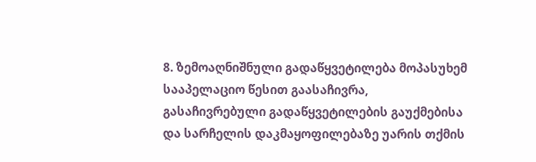8. ზემოაღნიშნული გადაწყვეტილება მოპასუხემ სააპელაციო წესით გაასაჩივრა, გასაჩივრებული გადაწყვეტილების გაუქმებისა და სარჩელის დაკმაყოფილებაზე უარის თქმის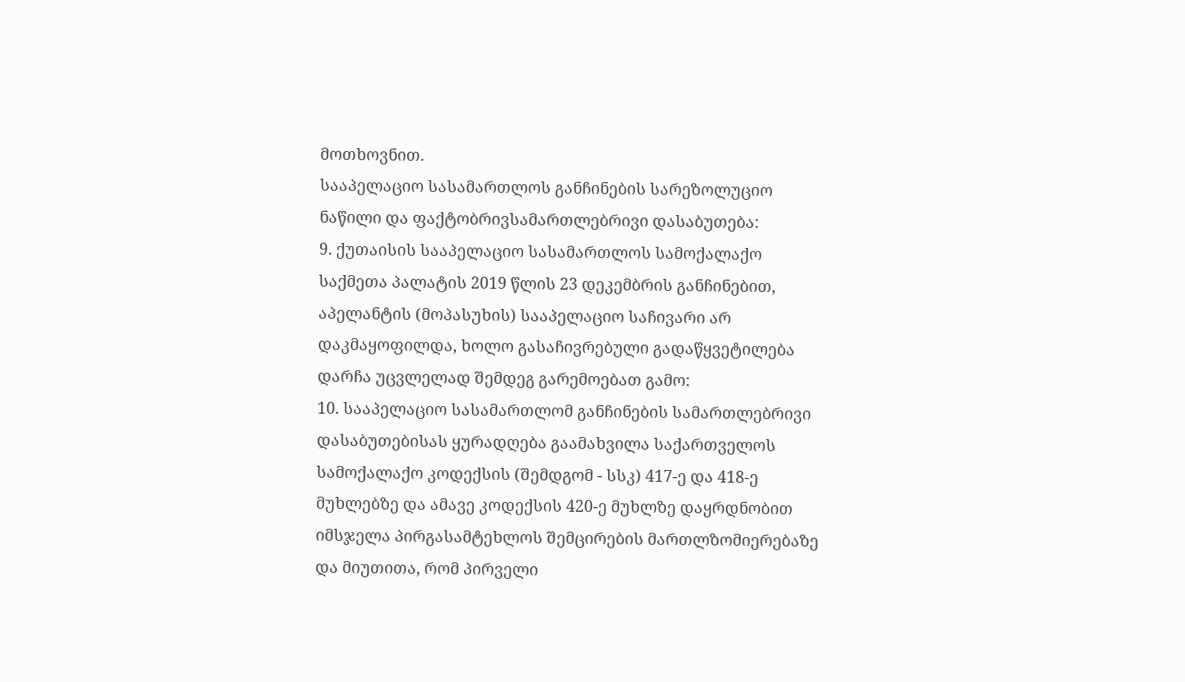მოთხოვნით.
სააპელაციო სასამართლოს განჩინების სარეზოლუციო ნაწილი და ფაქტობრივსამართლებრივი დასაბუთება:
9. ქუთაისის სააპელაციო სასამართლოს სამოქალაქო საქმეთა პალატის 2019 წლის 23 დეკემბრის განჩინებით, აპელანტის (მოპასუხის) სააპელაციო საჩივარი არ დაკმაყოფილდა, ხოლო გასაჩივრებული გადაწყვეტილება დარჩა უცვლელად შემდეგ გარემოებათ გამო:
10. სააპელაციო სასამართლომ განჩინების სამართლებრივი დასაბუთებისას ყურადღება გაამახვილა საქართველოს სამოქალაქო კოდექსის (შემდგომ - სსკ) 417-ე და 418-ე მუხლებზე და ამავე კოდექსის 420-ე მუხლზე დაყრდნობით იმსჯელა პირგასამტეხლოს შემცირების მართლზომიერებაზე და მიუთითა, რომ პირველი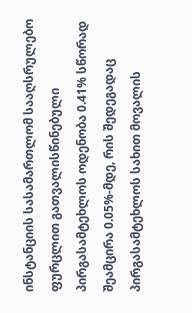ინსტანციის სასამართლომ სააღსრულებო ფურცლით გათვალისწინებული პირგასამტეხლოს ოდენობა 0.41% სწორად შეამცირა 0.05%-მდე, რის შედეგადაც პირგასამტეხლოს სახით მოვალის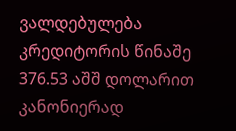ვალდებულება კრედიტორის წინაშე 376.53 აშშ დოლარით კანონიერად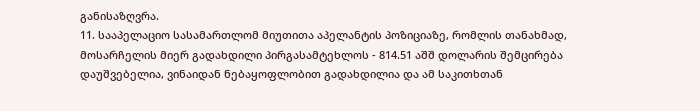განისაზღვრა.
11. სააპელაციო სასამართლომ მიუთითა აპელანტის პოზიციაზე, რომლის თანახმად, მოსარჩელის მიერ გადახდილი პირგასამტეხლოს - 814.51 აშშ დოლარის შემცირება დაუშვებელია, ვინაიდან ნებაყოფლობით გადახდილია და ამ საკითხთან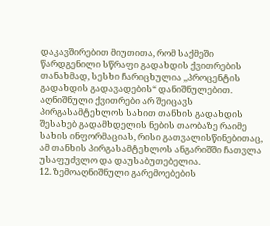დაკავშირებით მიუთითა, რომ საქმეში წარდგენილი სწრაფი გადახდის ქვითრების თანახმად, სესხი ჩარიცხულია ,,პროცენტის გადახდის გადავადების“ დანიშნულებით. აღნიშნული ქვითრები არ შეიცავს პირგასამტეხლოს სახით თანხის გადახდის შესახებ გადამხდელის ნების თაობაზე რაიმე სახის ინფორმაციას, რისი გათვალისწინებითაც, ამ თანხის პირგასამტეხლოს ანგარიშში ჩათვლა უსაფუძვლო და დაუსაბუთებელია.
12. ზემოაღნიშნული გარემოებების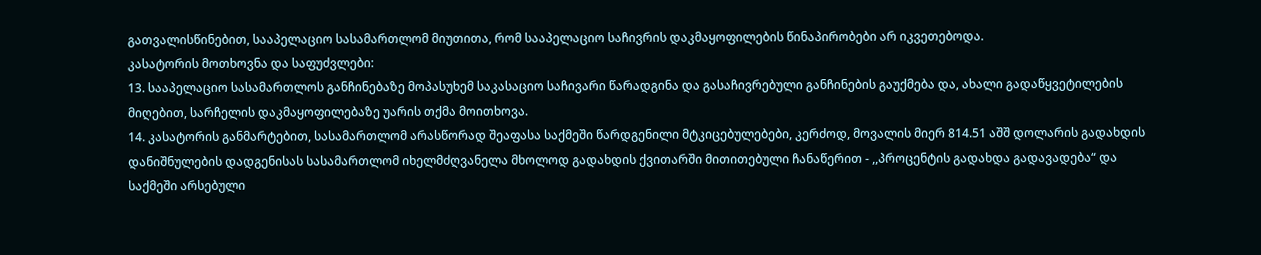გათვალისწინებით, სააპელაციო სასამართლომ მიუთითა, რომ სააპელაციო საჩივრის დაკმაყოფილების წინაპირობები არ იკვეთებოდა.
კასატორის მოთხოვნა და საფუძვლები:
13. სააპელაციო სასამართლოს განჩინებაზე მოპასუხემ საკასაციო საჩივარი წარადგინა და გასაჩივრებული განჩინების გაუქმება და, ახალი გადაწყვეტილების მიღებით, სარჩელის დაკმაყოფილებაზე უარის თქმა მოითხოვა.
14. კასატორის განმარტებით, სასამართლომ არასწორად შეაფასა საქმეში წარდგენილი მტკიცებულებები, კერძოდ, მოვალის მიერ 814.51 აშშ დოლარის გადახდის დანიშნულების დადგენისას სასამართლომ იხელმძღვანელა მხოლოდ გადახდის ქვითარში მითითებული ჩანაწერით - ,,პროცენტის გადახდა გადავადება“ და საქმეში არსებული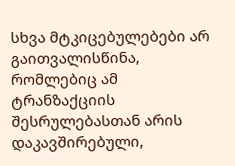სხვა მტკიცებულებები არ გაითვალისწინა, რომლებიც ამ ტრანზაქციის შესრულებასთან არის დაკავშირებული,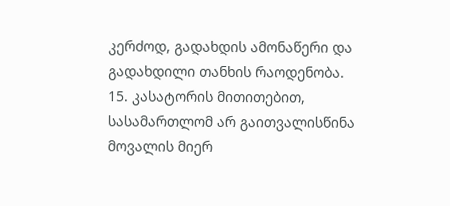კერძოდ, გადახდის ამონაწერი და გადახდილი თანხის რაოდენობა.
15. კასატორის მითითებით, სასამართლომ არ გაითვალისწინა მოვალის მიერ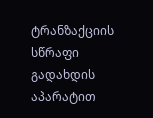ტრანზაქციის სწრაფი გადახდის აპარატით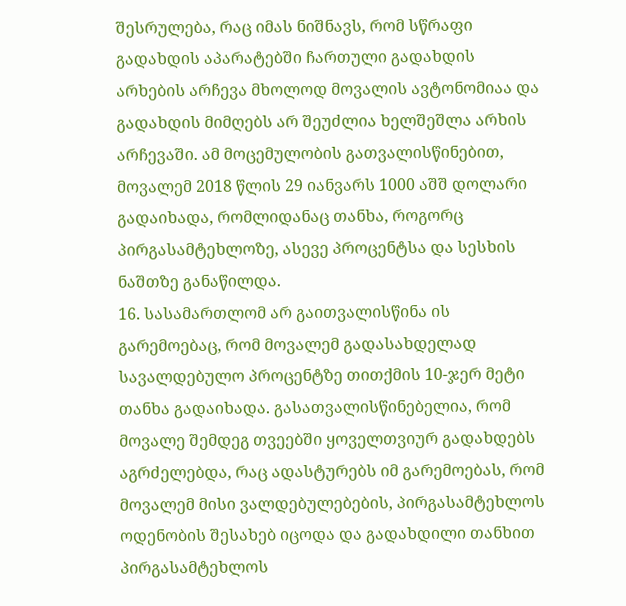შესრულება, რაც იმას ნიშნავს, რომ სწრაფი გადახდის აპარატებში ჩართული გადახდის არხების არჩევა მხოლოდ მოვალის ავტონომიაა და გადახდის მიმღებს არ შეუძლია ხელშეშლა არხის არჩევაში. ამ მოცემულობის გათვალისწინებით, მოვალემ 2018 წლის 29 იანვარს 1000 აშშ დოლარი გადაიხადა, რომლიდანაც თანხა, როგორც პირგასამტეხლოზე, ასევე პროცენტსა და სესხის ნაშთზე განაწილდა.
16. სასამართლომ არ გაითვალისწინა ის გარემოებაც, რომ მოვალემ გადასახდელად სავალდებულო პროცენტზე თითქმის 10-ჯერ მეტი თანხა გადაიხადა. გასათვალისწინებელია, რომ მოვალე შემდეგ თვეებში ყოველთვიურ გადახდებს აგრძელებდა, რაც ადასტურებს იმ გარემოებას, რომ მოვალემ მისი ვალდებულებების, პირგასამტეხლოს ოდენობის შესახებ იცოდა და გადახდილი თანხით პირგასამტეხლოს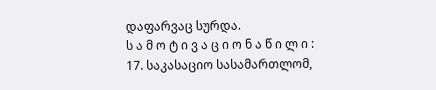დაფარვაც სურდა.
ს ა მ ო ტ ი ვ ა ც ი ო ნ ა წ ი ლ ი :
17. საკასაციო სასამართლომ,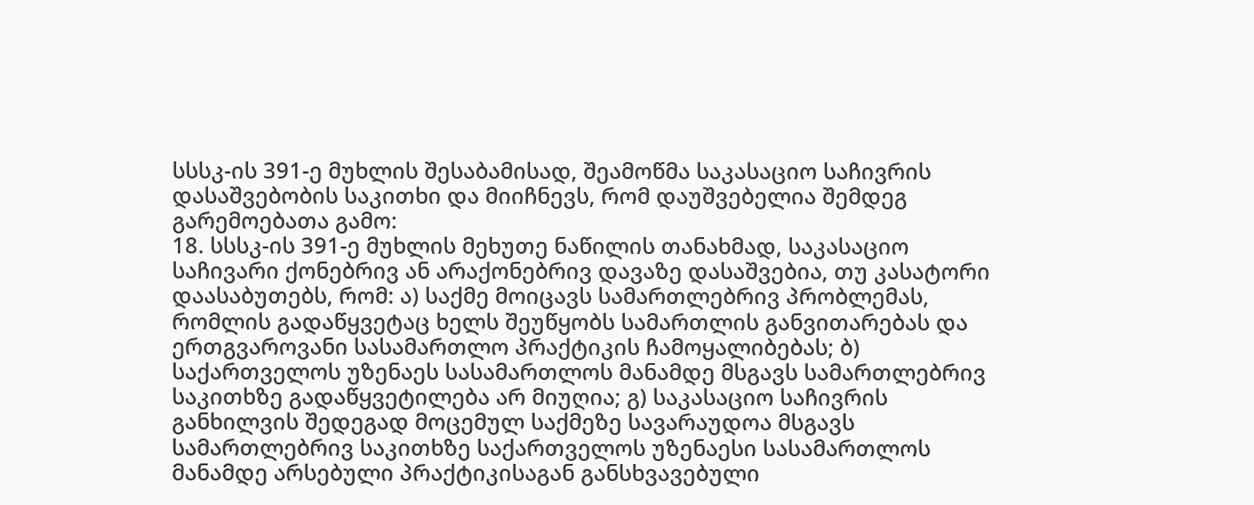სსსკ-ის 391-ე მუხლის შესაბამისად, შეამოწმა საკასაციო საჩივრის დასაშვებობის საკითხი და მიიჩნევს, რომ დაუშვებელია შემდეგ გარემოებათა გამო:
18. სსსკ-ის 391-ე მუხლის მეხუთე ნაწილის თანახმად, საკასაციო საჩივარი ქონებრივ ან არაქონებრივ დავაზე დასაშვებია, თუ კასატორი დაასაბუთებს, რომ: ა) საქმე მოიცავს სამართლებრივ პრობლემას, რომლის გადაწყვეტაც ხელს შეუწყობს სამართლის განვითარებას და ერთგვაროვანი სასამართლო პრაქტიკის ჩამოყალიბებას; ბ) საქართველოს უზენაეს სასამართლოს მანამდე მსგავს სამართლებრივ საკითხზე გადაწყვეტილება არ მიუღია; გ) საკასაციო საჩივრის განხილვის შედეგად მოცემულ საქმეზე სავარაუდოა მსგავს სამართლებრივ საკითხზე საქართველოს უზენაესი სასამართლოს მანამდე არსებული პრაქტიკისაგან განსხვავებული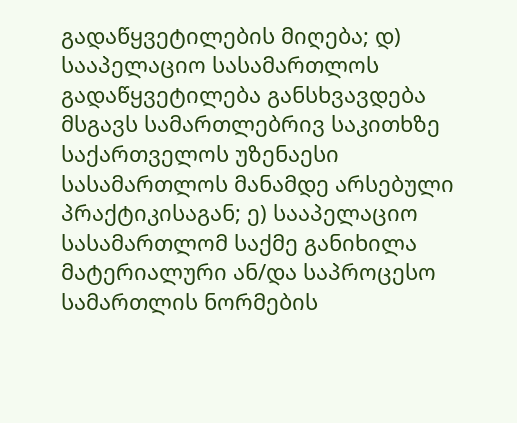გადაწყვეტილების მიღება; დ) სააპელაციო სასამართლოს გადაწყვეტილება განსხვავდება მსგავს სამართლებრივ საკითხზე საქართველოს უზენაესი სასამართლოს მანამდე არსებული პრაქტიკისაგან; ე) სააპელაციო სასამართლომ საქმე განიხილა მატერიალური ან/და საპროცესო სამართლის ნორმების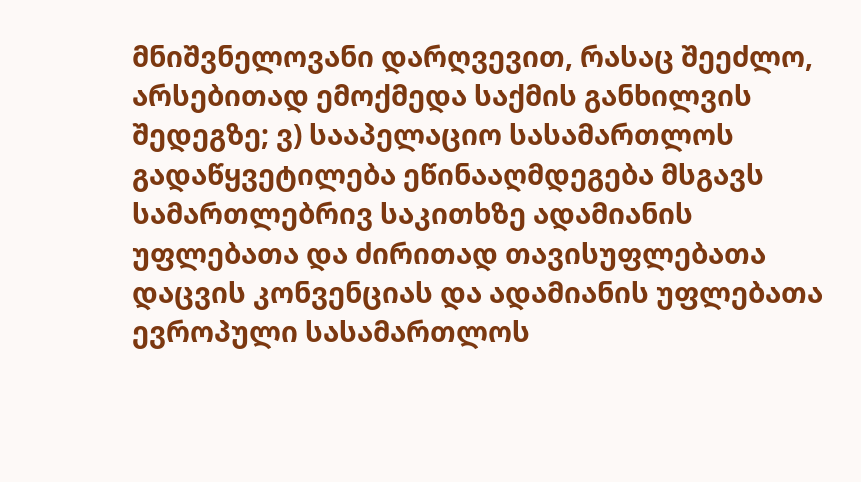მნიშვნელოვანი დარღვევით, რასაც შეეძლო, არსებითად ემოქმედა საქმის განხილვის შედეგზე; ვ) სააპელაციო სასამართლოს გადაწყვეტილება ეწინააღმდეგება მსგავს სამართლებრივ საკითხზე ადამიანის უფლებათა და ძირითად თავისუფლებათა დაცვის კონვენციას და ადამიანის უფლებათა ევროპული სასამართლოს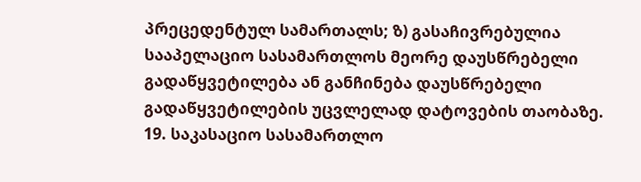პრეცედენტულ სამართალს; ზ) გასაჩივრებულია სააპელაციო სასამართლოს მეორე დაუსწრებელი გადაწყვეტილება ან განჩინება დაუსწრებელი გადაწყვეტილების უცვლელად დატოვების თაობაზე.
19. საკასაციო სასამართლო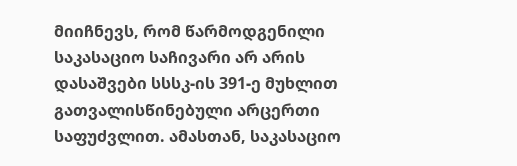მიიჩნევს, რომ წარმოდგენილი საკასაციო საჩივარი არ არის დასაშვები სსსკ-ის 391-ე მუხლით გათვალისწინებული არცერთი საფუძვლით. ამასთან, საკასაციო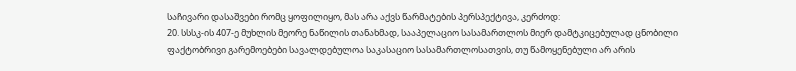საჩივარი დასაშვები რომც ყოფილიყო, მას არა აქვს წარმატების პერსპექტივა, კერძოდ:
20. სსსკ-ის 407-ე მუხლის მეორე ნაწილის თანახმად, სააპელაციო სასამართლოს მიერ დამტკიცებულად ცნობილი ფაქტობრივი გარემოებები სავალდებულოა საკასაციო სასამართლოსათვის, თუ წამოყენებული არ არის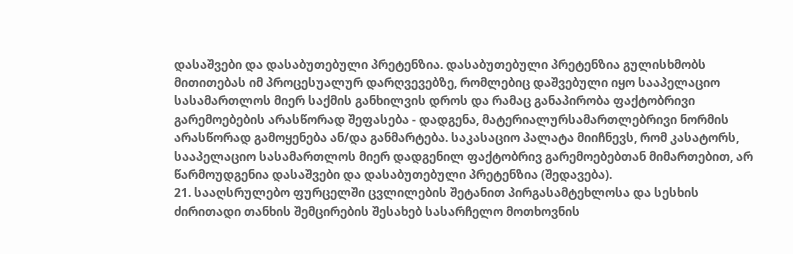დასაშვები და დასაბუთებული პრეტენზია. დასაბუთებული პრეტენზია გულისხმობს მითითებას იმ პროცესუალურ დარღვევებზე, რომლებიც დაშვებული იყო სააპელაციო სასამართლოს მიერ საქმის განხილვის დროს და რამაც განაპირობა ფაქტობრივი გარემოებების არასწორად შეფასება - დადგენა, მატერიალურსამართლებრივი ნორმის არასწორად გამოყენება ან/და განმარტება. საკასაციო პალატა მიიჩნევს, რომ კასატორს, სააპელაციო სასამართლოს მიერ დადგენილ ფაქტობრივ გარემოებებთან მიმართებით, არ წარმოუდგენია დასაშვები და დასაბუთებული პრეტენზია (შედავება).
21. სააღსრულებო ფურცელში ცვლილების შეტანით პირგასამტეხლოსა და სესხის ძირითადი თანხის შემცირების შესახებ სასარჩელო მოთხოვნის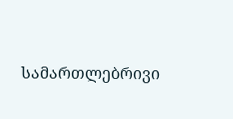სამართლებრივი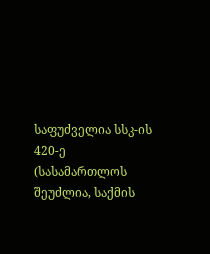საფუძველია სსკ-ის 420-ე (სასამართლოს შეუძლია, საქმის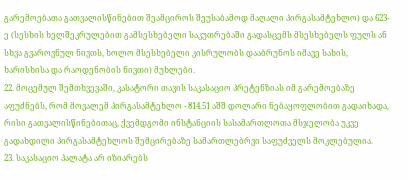გარემოებათა გათვალისწინებით შეამციროს შეუსაბამოდ მაღალი პირგასამტეხლო) და 623-ე (სესხის ხელშეკრულებით გამსესხებელი საკუთრებაში გადასცემს მსესხებელს ფულს ან სხვა გვაროვნულ ნივთს, ხოლო მსესხებელი კისრულობს დააბრუნოს იმავე სახის, ხარისხისა და რაოდენობის ნივთი) მუხლები.
22. მოცემულ შემთხვევაში, კასატორი თავის საკასაციო პრეტენზიას იმ გარემოებაზე აფუძნებს, რომ მოვალემ პირგასამტეხლო - 814.51 აშშ დოლარი ნებაყოფლობით გადაიხადა, რისი გათვალისწინებითაც, ქვემდგომი ინსტანციის სასამართლოთა მსჯელობა უკვე გადახდილი პირგასამტეხლოს შემცირებაზე სამართლებრვი საფუძველს მოკლებულია.
23. საკასაციო პალატა არ იზიარებს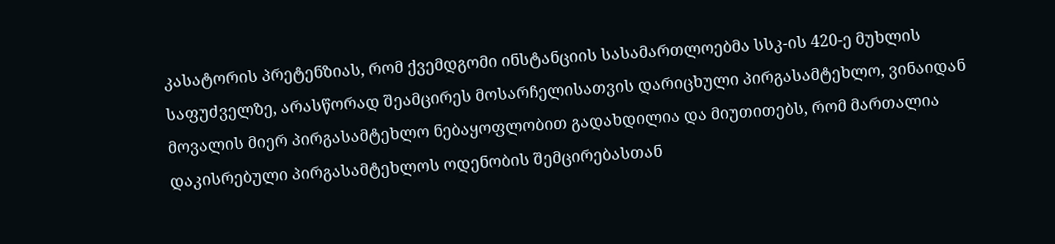კასატორის პრეტენზიას, რომ ქვემდგომი ინსტანციის სასამართლოებმა სსკ-ის 420-ე მუხლის საფუძველზე, არასწორად შეამცირეს მოსარჩელისათვის დარიცხული პირგასამტეხლო, ვინაიდან მოვალის მიერ პირგასამტეხლო ნებაყოფლობით გადახდილია და მიუთითებს, რომ მართალია დაკისრებული პირგასამტეხლოს ოდენობის შემცირებასთან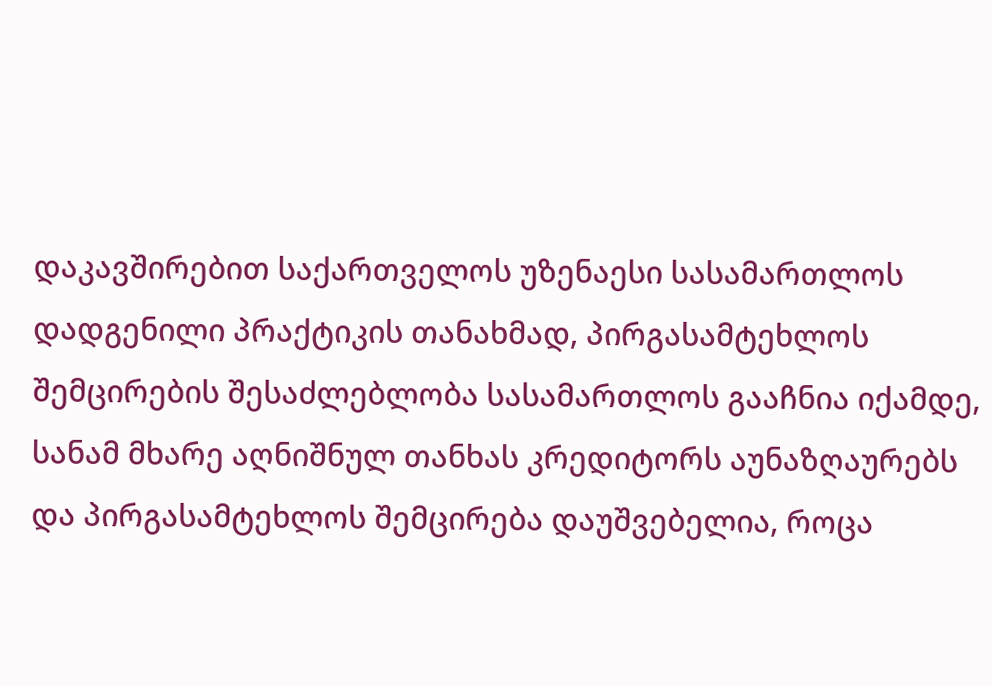დაკავშირებით საქართველოს უზენაესი სასამართლოს დადგენილი პრაქტიკის თანახმად, პირგასამტეხლოს შემცირების შესაძლებლობა სასამართლოს გააჩნია იქამდე, სანამ მხარე აღნიშნულ თანხას კრედიტორს აუნაზღაურებს და პირგასამტეხლოს შემცირება დაუშვებელია, როცა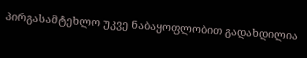პირგასამტეხლო უკვე ნაბაყოფლობით გადახდილია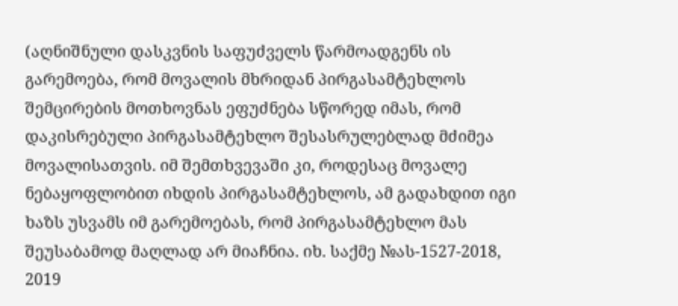(აღნიშნული დასკვნის საფუძველს წარმოადგენს ის გარემოება, რომ მოვალის მხრიდან პირგასამტეხლოს შემცირების მოთხოვნას ეფუძნება სწორედ იმას, რომ დაკისრებული პირგასამტეხლო შესასრულებლად მძიმეა მოვალისათვის. იმ შემთხვევაში კი, როდესაც მოვალე ნებაყოფლობით იხდის პირგასამტეხლოს, ამ გადახდით იგი ხაზს უსვამს იმ გარემოებას, რომ პირგასამტეხლო მას შეუსაბამოდ მაღლად არ მიაჩნია. იხ. საქმე №ას-1527-2018, 2019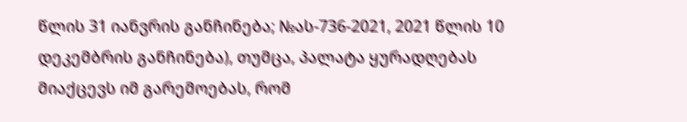წლის 31 იანვრის განჩინება; №ას-736-2021, 2021 წლის 10 დეკემბრის განჩინება), თუმცა, პალატა ყურადღებას მიაქცევს იმ გარემოებას, რომ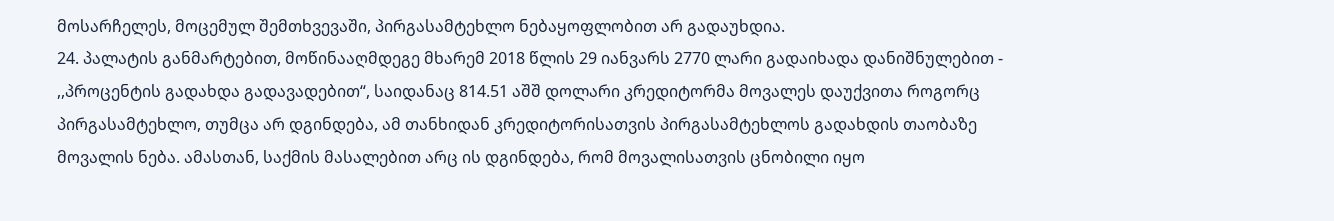მოსარჩელეს, მოცემულ შემთხვევაში, პირგასამტეხლო ნებაყოფლობით არ გადაუხდია.
24. პალატის განმარტებით, მოწინააღმდეგე მხარემ 2018 წლის 29 იანვარს 2770 ლარი გადაიხადა დანიშნულებით - ,,პროცენტის გადახდა გადავადებით“, საიდანაც 814.51 აშშ დოლარი კრედიტორმა მოვალეს დაუქვითა როგორც პირგასამტეხლო, თუმცა არ დგინდება, ამ თანხიდან კრედიტორისათვის პირგასამტეხლოს გადახდის თაობაზე მოვალის ნება. ამასთან, საქმის მასალებით არც ის დგინდება, რომ მოვალისათვის ცნობილი იყო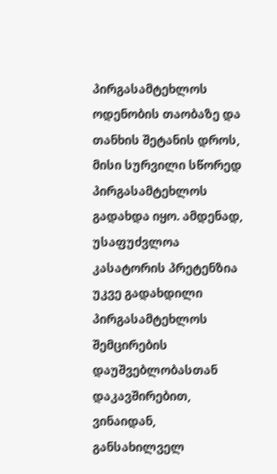პირგასამტეხლოს ოდენობის თაობაზე და თანხის შეტანის დროს, მისი სურვილი სწორედ პირგასამტეხლოს გადახდა იყო. ამდენად, უსაფუძვლოა კასატორის პრეტენზია უკვე გადახდილი პირგასამტეხლოს შემცირების დაუშვებლობასთან დაკავშირებით, ვინაიდან, განსახილველ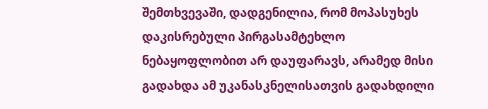შემთხვევაში, დადგენილია, რომ მოპასუხეს დაკისრებული პირგასამტეხლო ნებაყოფლობით არ დაუფარავს, არამედ მისი გადახდა ამ უკანასკნელისათვის გადახდილი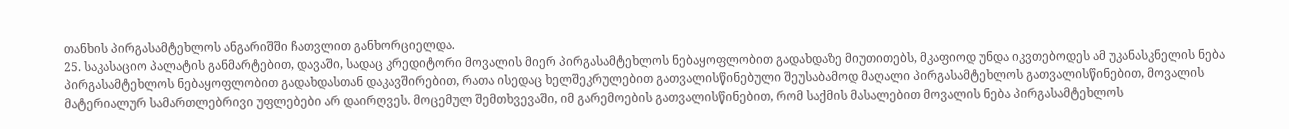თანხის პირგასამტეხლოს ანგარიშში ჩათვლით განხორციელდა.
25. საკასაციო პალატის განმარტებით, დავაში, სადაც კრედიტორი მოვალის მიერ პირგასამტეხლოს ნებაყოფლობით გადახდაზე მიუთითებს, მკაფიოდ უნდა იკვთებოდეს ამ უკანასკნელის ნება პირგასამტეხლოს ნებაყოფლობით გადახდასთან დაკავშირებით, რათა ისედაც ხელშეკრულებით გათვალისწინებული შეუსაბამოდ მაღალი პირგასამტეხლოს გათვალისწინებით, მოვალის მატერიალურ სამართლებრივი უფლებები არ დაირღვეს. მოცემულ შემთხვევაში, იმ გარემოების გათვალისწინებით, რომ საქმის მასალებით მოვალის ნება პირგასამტეხლოს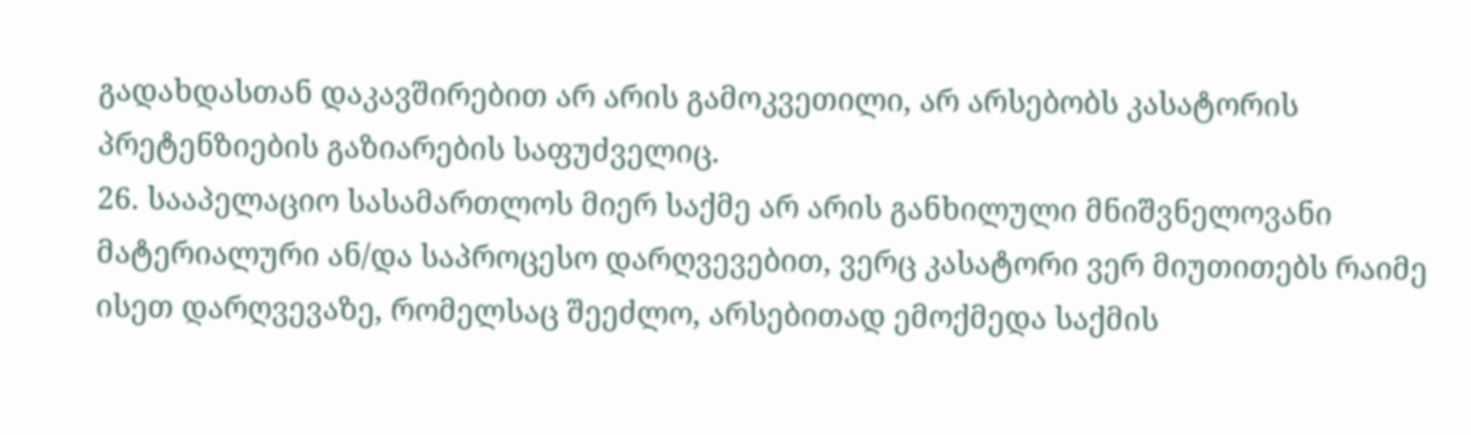გადახდასთან დაკავშირებით არ არის გამოკვეთილი, არ არსებობს კასატორის პრეტენზიების გაზიარების საფუძველიც.
26. სააპელაციო სასამართლოს მიერ საქმე არ არის განხილული მნიშვნელოვანი მატერიალური ან/და საპროცესო დარღვევებით, ვერც კასატორი ვერ მიუთითებს რაიმე ისეთ დარღვევაზე, რომელსაც შეეძლო, არსებითად ემოქმედა საქმის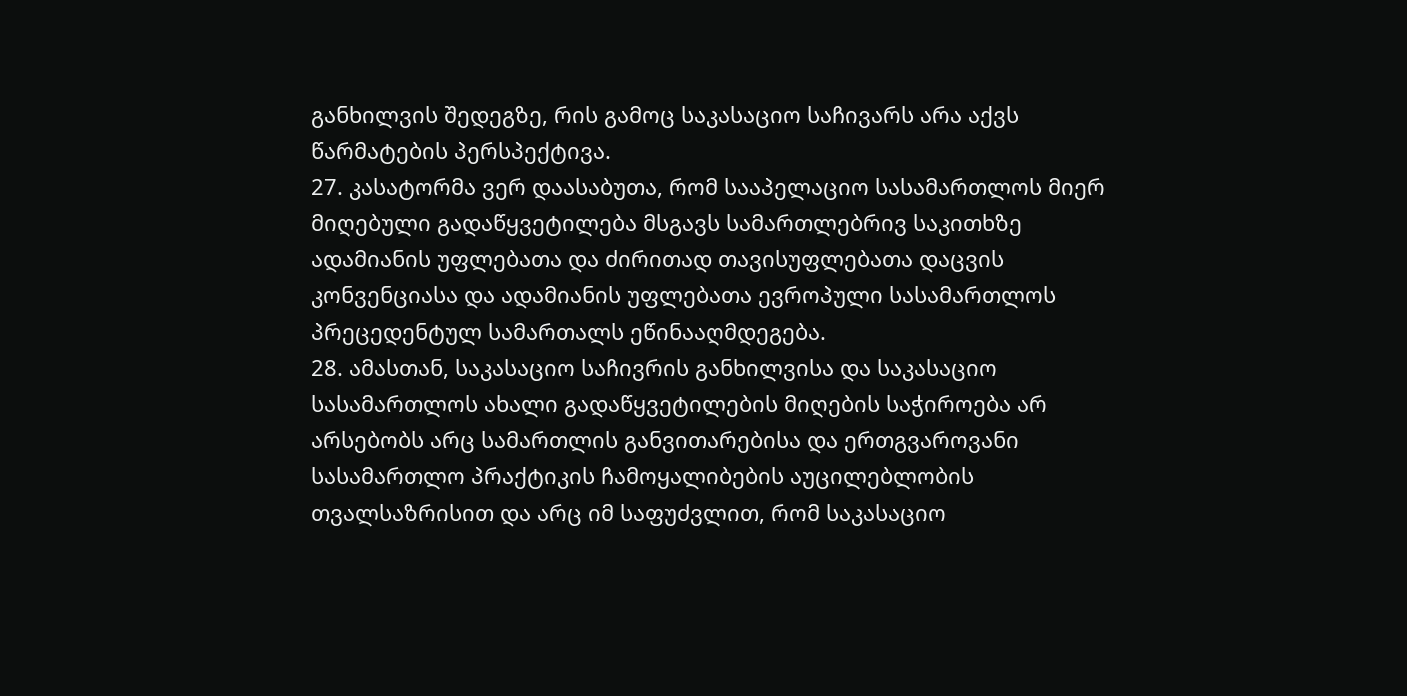განხილვის შედეგზე, რის გამოც საკასაციო საჩივარს არა აქვს წარმატების პერსპექტივა.
27. კასატორმა ვერ დაასაბუთა, რომ სააპელაციო სასამართლოს მიერ მიღებული გადაწყვეტილება მსგავს სამართლებრივ საკითხზე ადამიანის უფლებათა და ძირითად თავისუფლებათა დაცვის კონვენციასა და ადამიანის უფლებათა ევროპული სასამართლოს პრეცედენტულ სამართალს ეწინააღმდეგება.
28. ამასთან, საკასაციო საჩივრის განხილვისა და საკასაციო სასამართლოს ახალი გადაწყვეტილების მიღების საჭიროება არ არსებობს არც სამართლის განვითარებისა და ერთგვაროვანი სასამართლო პრაქტიკის ჩამოყალიბების აუცილებლობის თვალსაზრისით და არც იმ საფუძვლით, რომ საკასაციო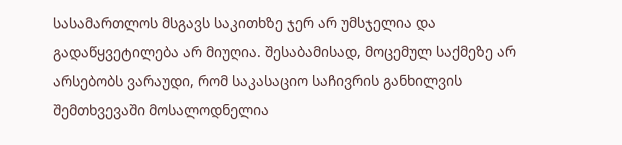სასამართლოს მსგავს საკითხზე ჯერ არ უმსჯელია და გადაწყვეტილება არ მიუღია. შესაბამისად, მოცემულ საქმეზე არ არსებობს ვარაუდი, რომ საკასაციო საჩივრის განხილვის შემთხვევაში მოსალოდნელია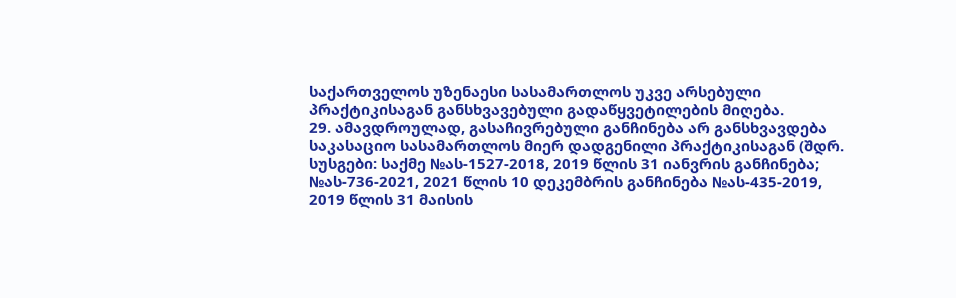საქართველოს უზენაესი სასამართლოს უკვე არსებული პრაქტიკისაგან განსხვავებული გადაწყვეტილების მიღება.
29. ამავდროულად, გასაჩივრებული განჩინება არ განსხვავდება საკასაციო სასამართლოს მიერ დადგენილი პრაქტიკისაგან (შდრ. სუსგები: საქმე №ას-1527-2018, 2019 წლის 31 იანვრის განჩინება; №ას-736-2021, 2021 წლის 10 დეკემბრის განჩინება №ას-435-2019, 2019 წლის 31 მაისის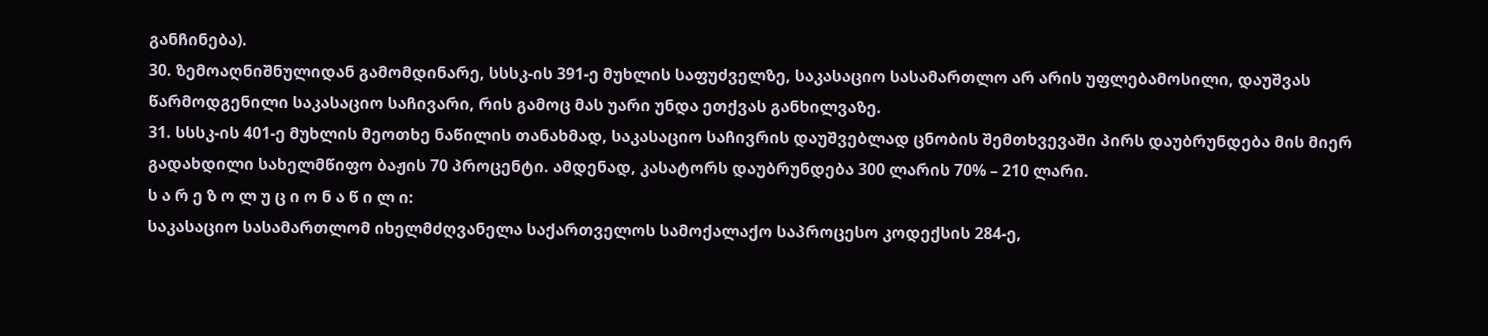განჩინება).
30. ზემოაღნიშნულიდან გამომდინარე, სსსკ-ის 391-ე მუხლის საფუძველზე, საკასაციო სასამართლო არ არის უფლებამოსილი, დაუშვას წარმოდგენილი საკასაციო საჩივარი, რის გამოც მას უარი უნდა ეთქვას განხილვაზე.
31. სსსკ-ის 401-ე მუხლის მეოთხე ნაწილის თანახმად, საკასაციო საჩივრის დაუშვებლად ცნობის შემთხვევაში პირს დაუბრუნდება მის მიერ გადახდილი სახელმწიფო ბაჟის 70 პროცენტი. ამდენად, კასატორს დაუბრუნდება 300 ლარის 70% – 210 ლარი.
ს ა რ ე ზ ო ლ უ ც ი ო ნ ა წ ი ლ ი:
საკასაციო სასამართლომ იხელმძღვანელა საქართველოს სამოქალაქო საპროცესო კოდექსის 284-ე,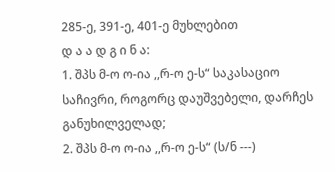285-ე, 391-ე, 401-ე მუხლებით
დ ა ა დ გ ი ნ ა:
1. შპს მ-ო ო-ია ,,რ-ო ე-ს“ საკასაციო საჩივრი, როგორც დაუშვებელი, დარჩეს განუხილველად;
2. შპს მ-ო ო-ია ,,რ-ო ე-ს“ (ს/ნ ---)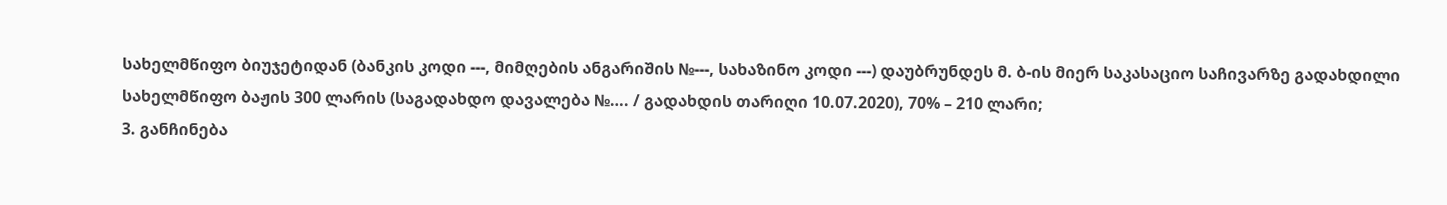სახელმწიფო ბიუჯეტიდან (ბანკის კოდი ---, მიმღების ანგარიშის №---, სახაზინო კოდი ---) დაუბრუნდეს მ. ბ-ის მიერ საკასაციო საჩივარზე გადახდილი სახელმწიფო ბაჟის 300 ლარის (საგადახდო დავალება №…. / გადახდის თარიღი 10.07.2020), 70% – 210 ლარი;
3. განჩინება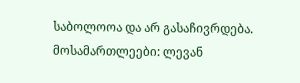საბოლოოა და არ გასაჩივრდება.
მოსამართლეები: ლევან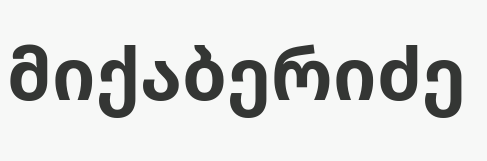მიქაბერიძე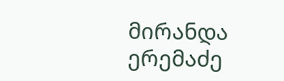მირანდა ერემაძე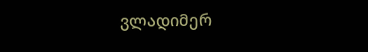ვლადიმერ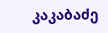კაკაბაძე